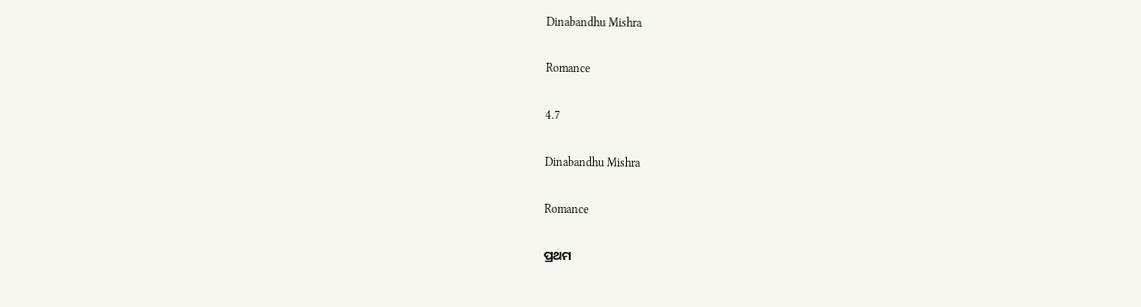Dinabandhu Mishra

Romance

4.7

Dinabandhu Mishra

Romance

ପ୍ରଥମ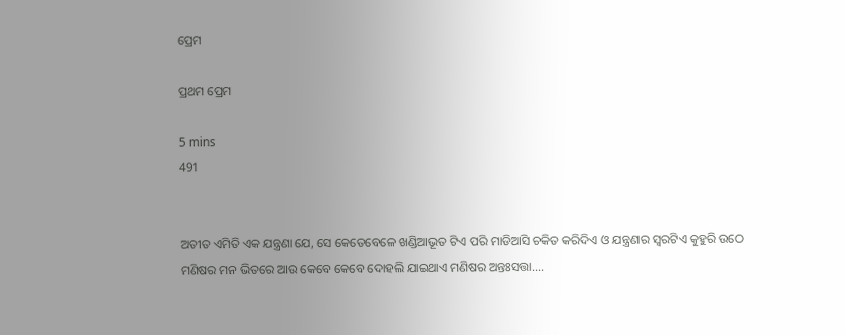ପ୍ରେମ

ପ୍ରଥମ ପ୍ରେମ

5 mins
491


ଅତୀତ ଏମିତି ଏକ ଯନ୍ତ୍ରଣା ଯେ, ସେ କେତେବେଳେ ଖଣ୍ଡିଆଭୂତ ଟିଏ ପରି ମାଡିଆସି ଚକିତ କରିଦିଏ ଓ ଯନ୍ତ୍ରଣାର ସ୍ବରଟିଏ କୁହୁରି ଉଠେ ମଣିଷର ମନ ଭିତରେ ଆଉ କେବେ କେବେ ଦୋହଲି ଯାଇଥାଏ ମଣିଷର ଅନ୍ତଃସତ୍ତା....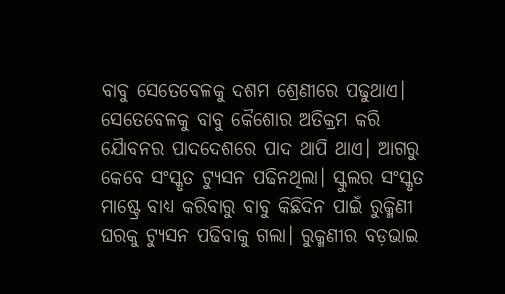ବାବୁ ସେତେବେଳକୁ ଦଶମ ଶ୍ରେଣୀରେ ପଢୁଥାଏ। ସେତେବେଳକୁ ବାବୁ କୈଶୋର ଅତିକ୍ରମ କରି ଯୈାବନର ପାଦଦେଶରେ ପାଦ ଥାପି ଥାଏ। ଆଗରୁ କେବେ ସଂସ୍କୃତ ଟ୍ୟୁସନ ପଢିନଥିଲା। ସ୍କୁଲର ସଂସ୍କୃତ ମାଷ୍ଟ୍ରେ ବାଧ୍ୟ କରିବାରୁ ବାବୁ କିଛିଦିନ ପାଇଁ ରୁକ୍ମିଣୀ ଘରକୁ ଟ୍ୟୁସନ ପଢିବାକୁ ଗଲା। ରୁକ୍ମଣୀର ବଡ଼ଭାଇ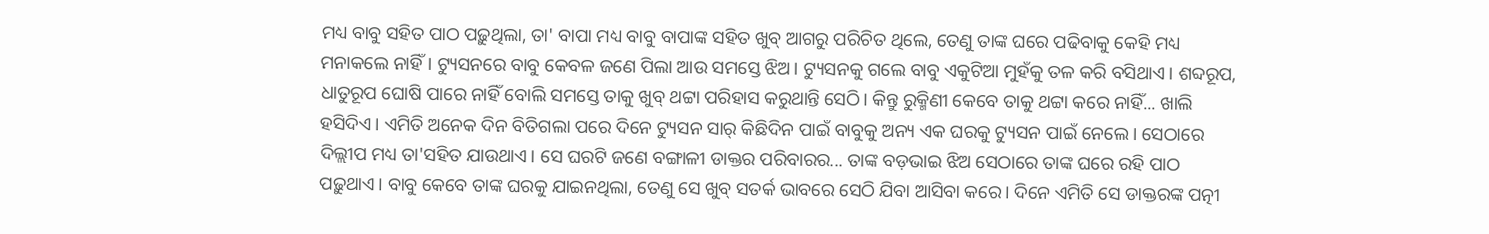ମଧ୍ୟ ବାବୁ ସହିତ ପାଠ ପଢ଼ୁଥିଲା, ତା' ବାପା ମଧ୍ୟ ବାବୁ ବାପାଙ୍କ ସହିତ ଖୁବ୍ ଆଗରୁ ପରିଚିତ ଥିଲେ, ତେଣୁ ତାଙ୍କ ଘରେ ପଢିବାକୁ କେହି ମଧ୍ୟ ମନାକଲେ ନାହିଁ। ଟ୍ୟୁସନରେ ବାବୁ କେବଳ ଜଣେ ପିଲା ଆଉ ସମସ୍ତେ ଝିଅ। ଟ୍ୟୁସନକୁ ଗଲେ ବାବୁ ଏକୁଟିଆ ମୁହଁକୁ ତଳ କରି ବସିଥାଏ। ଶବ୍ଦରୂପ, ଧାତୁରୂପ ଘୋଷି ପାରେ ନାହିଁ ବୋଲି ସମସ୍ତେ ତାକୁ ଖୁବ୍ ଥଟ୍ଟା ପରିହାସ କରୁଥାନ୍ତି ସେଠି। କିନ୍ତୁ ରୁକ୍ମିଣୀ କେବେ ତାକୁ ଥଟ୍ଟା କରେ ନାହିଁ... ଖାଲି ହସିଦିଏ। ଏମିତି ଅନେକ ଦିନ ବିତିଗଲା ପରେ ଦିନେ ଟ୍ୟୁସନ ସାର୍ କିଛିଦିନ ପାଇଁ ବାବୁକୁ ଅନ୍ୟ ଏକ ଘରକୁ ଟ୍ୟୁସନ ପାଇଁ ନେଲେ। ସେଠାରେ ଦିଲ୍ଲୀପ ମଧ୍ୟ ତା'ସହିତ ଯାଉଥାଏ। ସେ ଘରଟି ଜଣେ ବଙ୍ଗାଳୀ ଡାକ୍ତର ପରିବାରର... ତାଙ୍କ ବଡ଼ଭାଇ ଝିଅ ସେଠାରେ ତାଙ୍କ ଘରେ ରହି ପାଠ ପଢ଼ୁଥାଏ। ବାବୁ କେବେ ତାଙ୍କ ଘରକୁ ଯାଇନଥିଲା, ତେଣୁ ସେ ଖୁବ୍ ସତର୍କ ଭାବରେ ସେଠି ଯିବା ଆସିବା କରେ। ଦିନେ ଏମିତି ସେ ଡାକ୍ତରଙ୍କ ପତ୍ନୀ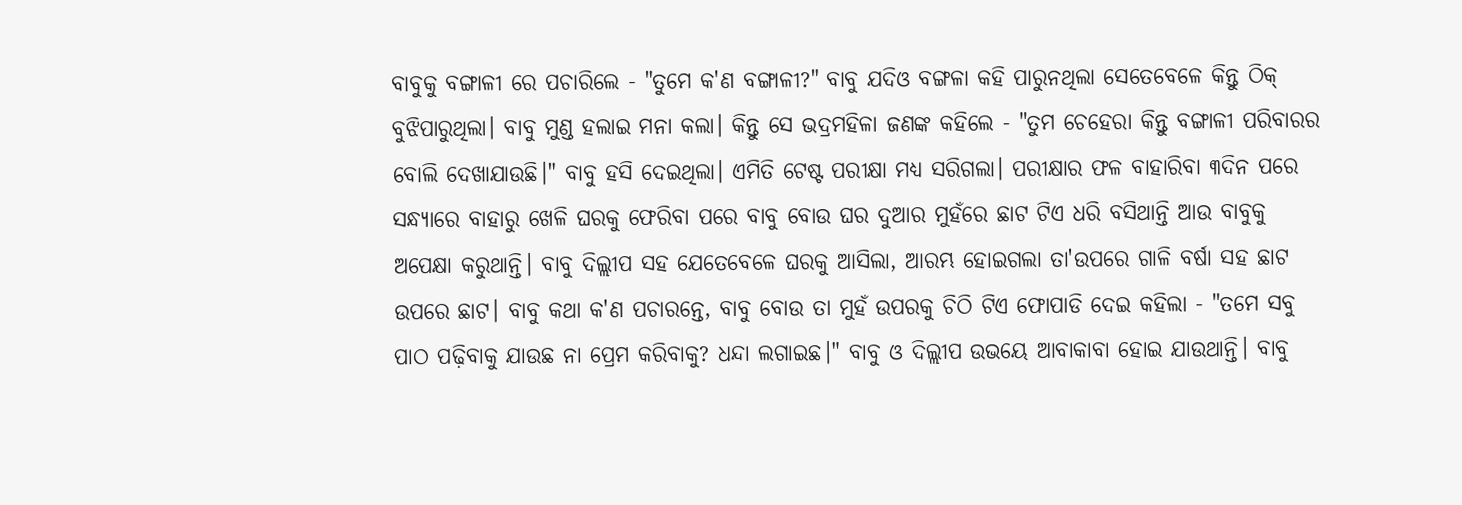ବାବୁକୁ ବଙ୍ଗାଳୀ ରେ ପଚାରିଲେ - "ତୁମେ କ'ଣ ବଙ୍ଗାଳୀ?" ବାବୁ ଯଦିଓ ବଙ୍ଗଳା କହି ପାରୁନଥିଲା ସେତେବେଳେ କିନ୍ତୁ ଠିକ୍ ବୁଝିପାରୁଥିଲା। ବାବୁ ମୁଣ୍ଡ ହଲାଇ ମନା କଲା। କିନ୍ତୁ ସେ ଭଦ୍ରମହିଳା ଜଣଙ୍କ କହିଲେ - "ତୁମ ଚେହେରା କିନ୍ତୁ ବଙ୍ଗାଳୀ ପରିବାରର ବୋଲି ଦେଖାଯାଉଛି।" ବାବୁ ହସି ଦେଇଥିଲା। ଏମିତି ଟେଷ୍ଟ ପରୀକ୍ଷା ମଧ୍ୟ ସରିଗଲା। ପରୀକ୍ଷାର ଫଳ ବାହାରିବା ୩ଦିନ ପରେ ସନ୍ଧ୍ୟାରେ ବାହାରୁ ଖେଳି ଘରକୁ ଫେରିବା ପରେ ବାବୁ ବୋଉ ଘର ଦୁଆର ମୁହଁରେ ଛାଟ ଟିଏ ଧରି ବସିଥାନ୍ତି ଆଉ ବାବୁକୁ ଅପେକ୍ଷା କରୁଥାନ୍ତି। ବାବୁ ଦିଲ୍ଲୀପ ସହ ଯେତେବେଳେ ଘରକୁ ଆସିଲା, ଆରମ୍ଭ ହୋଇଗଲା ତା'ଉପରେ ଗାଳି ବର୍ଷା ସହ ଛାଟ ଉପରେ ଛାଟ। ବାବୁ କଥା କ'ଣ ପଚାରନ୍ତେ, ବାବୁ ବୋଉ ତା ମୁହଁ ଉପରକୁ ଚିଠି ଟିଏ ଫୋପାଡି ଦେଇ କହିଲା - "ତମେ ସବୁ ପାଠ ପଢ଼ିବାକୁ ଯାଉଛ ନା ପ୍ରେମ କରିବାକୁ? ଧନ୍ଦା ଲଗାଇଛ।" ବାବୁ ଓ ଦିଲ୍ଲୀପ ଉଭୟେ ଆବାକାବା ହୋଇ ଯାଉଥାନ୍ତି। ବାବୁ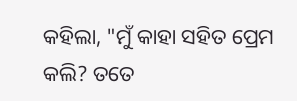କହିଲା, "ମୁଁ କାହା ସହିତ ପ୍ରେମ କଲି? ତତେ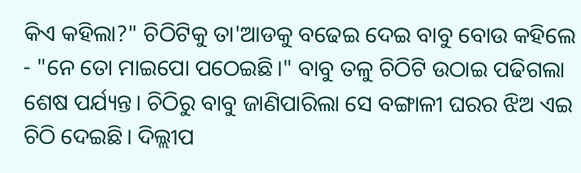କିଏ କହିଲା?" ଚିଠିଟିକୁ ତା'ଆଡକୁ ବଢେଇ ଦେଇ ବାବୁ ବୋଉ କହିଲେ - "ନେ ତୋ ମାଇପୋ ପଠେଇଛି।" ବାବୁ ତଳୁ ଚିଠିଟି ଉଠାଇ ପଢିଗଲା ଶେଷ ପର୍ଯ୍ୟନ୍ତ। ଚିଠିରୁ ବାବୁ ଜାଣିପାରିଲା ସେ ବଙ୍ଗାଳୀ ଘରର ଝିଅ ଏଇ ଚିଠି ଦେଇଛି। ଦିଲ୍ଲୀପ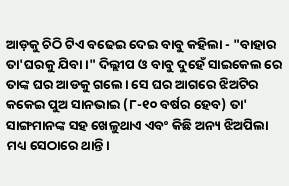ଆଡ଼କୁ ଚିଠି ଟିଏ ବଢେଇ ଦେଇ ବାବୁ କହିଲା - "ବାହାର ତା'ଘରକୁ ଯିବା।" ଦିଲ୍ଲୀପ ଓ ବାବୁ ଦୁହେଁ ସାଇକେଲ ରେ ତାଙ୍କ ଘର ଆଡକୁ ଗଲେ। ସେ ଘର ଆଗରେ ଝିଅଟିର କକେଇ ପୁଅ ସାନଭାଇ (୮-୧୦ ବର୍ଷର ହେବ) ତା' ସାଙ୍ଗମାନଙ୍କ ସହ ଖେଳୁଥାଏ ଏବଂ କିଛି ଅନ୍ୟ ଝିଅପିଲା ମଧ୍ୟ ସେଠାରେ ଥାନ୍ତି।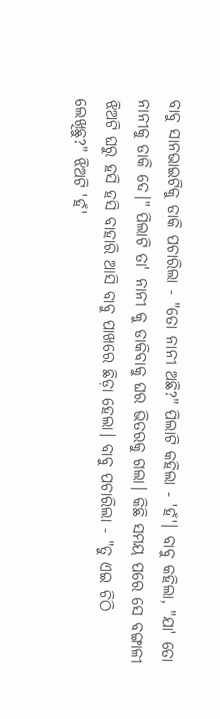ବାବୁ ସାନଭାଇଟିକୁ ଡାକି ପଚାରିଲା - "ତୋ ନାନୀ ଅଛି?" ପିଲାଟି କହିଲା - 'ହଁ'। ବାବୁ କହିଲା, "ଯା' ତୋ ନାନୀକୁ ଡାକି ଦେ।" ପିଲାଟି ତା' ନାନୀ କୁ ଡାକିବାକୁ ଘର ଭିତରକୁ ଗଲା। କିଛି ସମୟ ପରେ ସେ ବଙ୍ଗାଳୀ ଝିଅଟି ଘରୁ ହସି ହସି ବାହାରି ଆସି ବାବୁ ପାଖରେ ଛିଡ଼ା ହେଲା। ବାବୁ ପଚାରିଲା - "ତୁ ଏଇ ଚିଠି ଲେଖିଛୁ?" ଝିଅଟି 'ହଁ'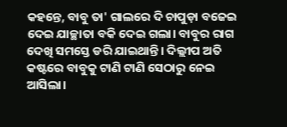କହନ୍ତେ, ବାବୁ ତା' ଗାଲରେ ଦି ଚାପୁଡ଼ା ବଜେଇ ଦେଇ ଯାଚ୍ଛାତା ବକି ଦେଇ ଗଲା। ବାବୁର ରାଗ ଦେଖି ସମସ୍ତେ ଡରି ଯାଇଥାନ୍ତି। ଦିଲ୍ଲୀପ ଅତି କଷ୍ଟରେ ବାବୁକୁ ଟାଣି ଟାଣି ସେଠାରୁ ନେଇ ଆସିଲା।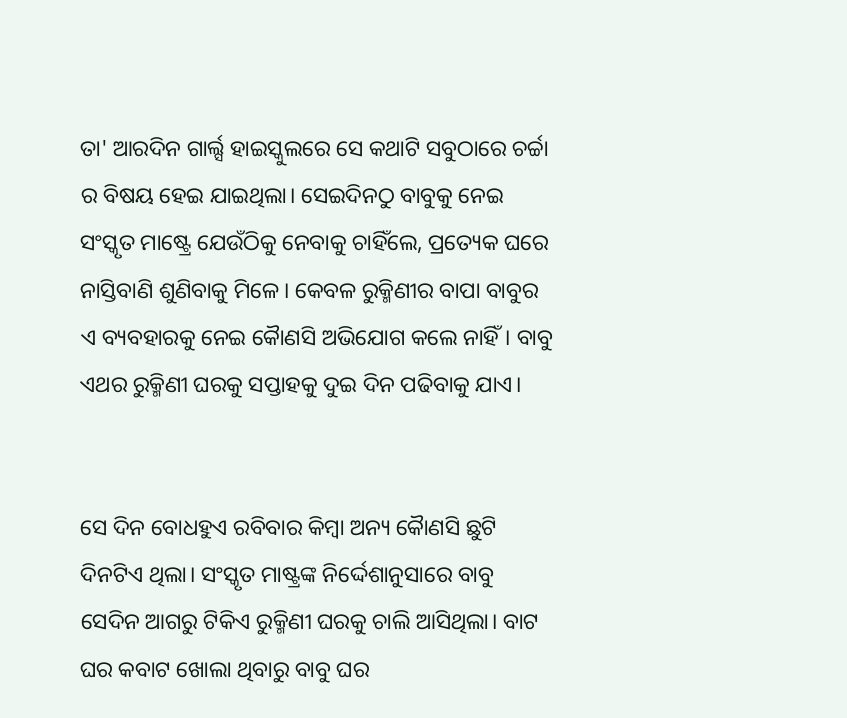ତା' ଆରଦିନ ଗାର୍ଲ୍ସ ହାଇସ୍କୁଲରେ ସେ କଥାଟି ସବୁଠାରେ ଚର୍ଚ୍ଚା ର ବିଷୟ ହେଇ ଯାଇଥିଲା। ସେଇଦିନଠୁ ବାବୁକୁ ନେଇ ସଂସ୍କୃତ ମାଷ୍ଟ୍ରେ ଯେଉଁଠିକୁ ନେବାକୁ ଚାହିଁଲେ, ପ୍ରତ୍ୟେକ ଘରେ ନାସ୍ତିବାଣି ଶୁଣିବାକୁ ମିଳେ। କେବଳ ରୁକ୍ମିଣୀର ବାପା ବାବୁର ଏ ବ୍ୟବହାରକୁ ନେଇ କୈାଣସି ଅଭିଯୋଗ କଲେ ନାହିଁ। ବାବୁ ଏଥର ରୁକ୍ମିଣୀ ଘରକୁ ସପ୍ତାହକୁ ଦୁଇ ଦିନ ପଢିବାକୁ ଯାଏ।


ସେ ଦିନ ବୋଧହୁଏ ରବିବାର କିମ୍ବା ଅନ୍ୟ କୈାଣସି ଛୁଟି ଦିନଟିଏ ଥିଲା। ସଂସ୍କୃତ ମାଷ୍ଟ୍ରଙ୍କ ନିର୍ଦ୍ଦେଶାନୁସାରେ ବାବୁ ସେଦିନ ଆଗରୁ ଟିକିଏ ରୁକ୍ମିଣୀ ଘରକୁ ଚାଲି ଆସିଥିଲା। ବାଟ ଘର କବାଟ ଖୋଲା ଥିବାରୁ ବାବୁ ଘର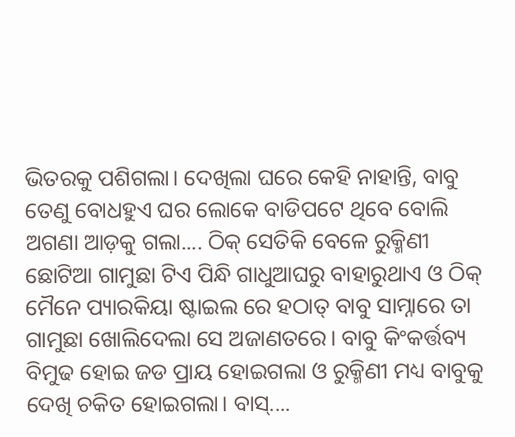ଭିତରକୁ ପଶିଗଲା। ଦେଖିଲା ଘରେ କେହି ନାହାନ୍ତି, ବାବୁ ତେଣୁ ବୋଧହୁଏ ଘର ଲୋକେ ବାଡିପଟେ ଥିବେ ବୋଲି ଅଗଣା ଆଡ଼କୁ ଗଲା.... ଠିକ୍ ସେତିକି ବେଳେ ରୁକ୍ମିଣୀ ଛୋଟିଆ ଗାମୁଛା ଟିଏ ପିନ୍ଧି ଗାଧୁଆଘରୁ ବାହାରୁଥାଏ ଓ ଠିକ୍ ମୈନେ ପ୍ୟାରକିୟା ଷ୍ଟାଇଲ ରେ ହଠାତ୍ ବାବୁ ସାମ୍ନାରେ ତା ଗାମୁଛା ଖୋଲିଦେଲା ସେ ଅଜାଣତରେ। ବାବୁ କିଂକର୍ତ୍ତବ୍ୟ ବିମୁଢ ହୋଇ ଜଡ ପ୍ରାୟ ହୋଇଗଲା ଓ ରୁକ୍ମିଣୀ ମଧ୍ୟ ବାବୁକୁ ଦେଖି ଚକିତ ହୋଇଗଲା। ବାସ୍....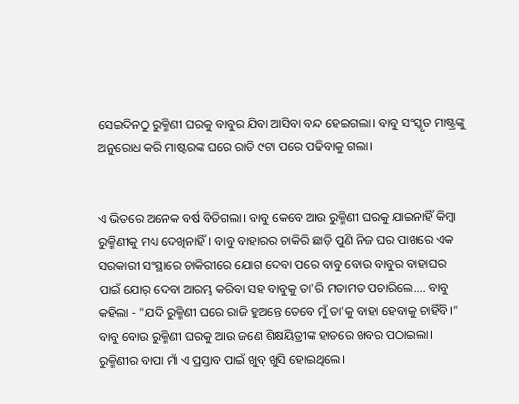ସେଇଦିନଠୁ ରୁକ୍ମିଣୀ ଘରକୁ ବାବୁର ଯିବା ଆସିବା ବନ୍ଦ ହେଇଗଲା। ବାବୁ ସଂସ୍କୃତ ମାଷ୍ଟ୍ରଙ୍କୁ ଅନୁରୋଧ କରି ମାଷ୍ଟରଙ୍କ ଘରେ ରାତି ୯ଟା ପରେ ପଢିବାକୁ ଗଲା।


ଏ ଭିତରେ ଅନେକ ବର୍ଷ ବିତିଗଲା। ବାବୁ କେବେ ଆଉ ରୁକ୍ମିଣୀ ଘରକୁ ଯାଇନାହିଁ କିମ୍ବା ରୁକ୍ମିଣୀକୁ ମଧ୍ୟ ଦେଖିନାହିଁ। ବାବୁ ବାହାରର ଚାକିରି ଛାଡ଼ି ପୁଣି ନିଜ ଘର ପାଖରେ ଏକ ସରକାରୀ ସଂସ୍ଥାରେ ଚାକିରୀରେ ଯୋଗ ଦେବା ପରେ ବାବୁ ବୋଉ ବାବୁର ବାହାଘର ପାଇଁ ଯୋର୍ ଦେବା ଆରମ୍ଭ କରିବା ସହ ବାବୁକୁ ତା'ରି ମତାମତ ପଚାରିଲେ.... ବାବୁ କହିଲା - "ଯଦି ରୁକ୍ମିଣୀ ଘରେ ରାଜି ହୁଅନ୍ତେ ତେବେ ମୁଁ ତା'କୁ ବାହା ହେବାକୁ ଚାହିଁବି।" ବାବୁ ବୋଉ ରୁକ୍ମିଣୀ ଘରକୁ ଆଉ ଜଣେ ଶିକ୍ଷୟିତ୍ରୀଙ୍କ ହାତରେ ଖବର ପଠାଇଲା। ରୁକ୍ମିଣୀର ବାପା ମାଁ ଏ ପ୍ରସ୍ତାବ ପାଇଁ ଖୁବ୍ ଖୁସି ହୋଇଥିଲେ।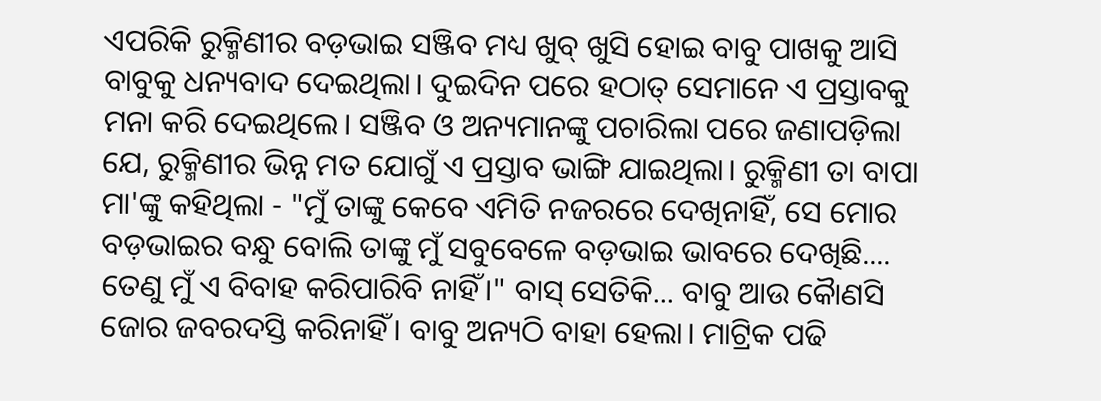ଏପରିକି ରୁକ୍ମିଣୀର ବଡ଼ଭାଇ ସଞ୍ଜିବ ମଧ୍ୟ ଖୁବ୍ ଖୁସି ହୋଇ ବାବୁ ପାଖକୁ ଆସି ବାବୁକୁ ଧନ୍ୟବାଦ ଦେଇଥିଲା। ଦୁଇଦିନ ପରେ ହଠାତ୍ ସେମାନେ ଏ ପ୍ରସ୍ତାବକୁ ମନା କରି ଦେଇଥିଲେ। ସଞ୍ଜିବ ଓ ଅନ୍ୟମାନଙ୍କୁ ପଚାରିଲା ପରେ ଜଣାପଡ଼ିଲା ଯେ, ରୁକ୍ମିଣୀର ଭିନ୍ନ ମତ ଯୋଗୁଁ ଏ ପ୍ରସ୍ତାବ ଭାଙ୍ଗି ଯାଇଥିଲା। ରୁକ୍ମିଣୀ ତା ବାପା ମା'ଙ୍କୁ କହିଥିଲା - "ମୁଁ ତାଙ୍କୁ କେବେ ଏମିତି ନଜରରେ ଦେଖିନାହିଁ, ସେ ମୋର ବଡ଼ଭାଇର ବନ୍ଧୁ ବୋଲି ତାଙ୍କୁ ମୁଁ ସବୁବେଳେ ବଡ଼ଭାଇ ଭାବରେ ଦେଖିଛି.... ତେଣୁ ମୁଁ ଏ ବିବାହ କରିପାରିବି ନାହିଁ।" ବାସ୍ ସେତିକି... ବାବୁ ଆଉ କୈାଣସି ଜୋର ଜବରଦସ୍ତି କରିନାହିଁ। ବାବୁ ଅନ୍ୟଠି ବାହା ହେଲା। ମାଟ୍ରିକ ପଢି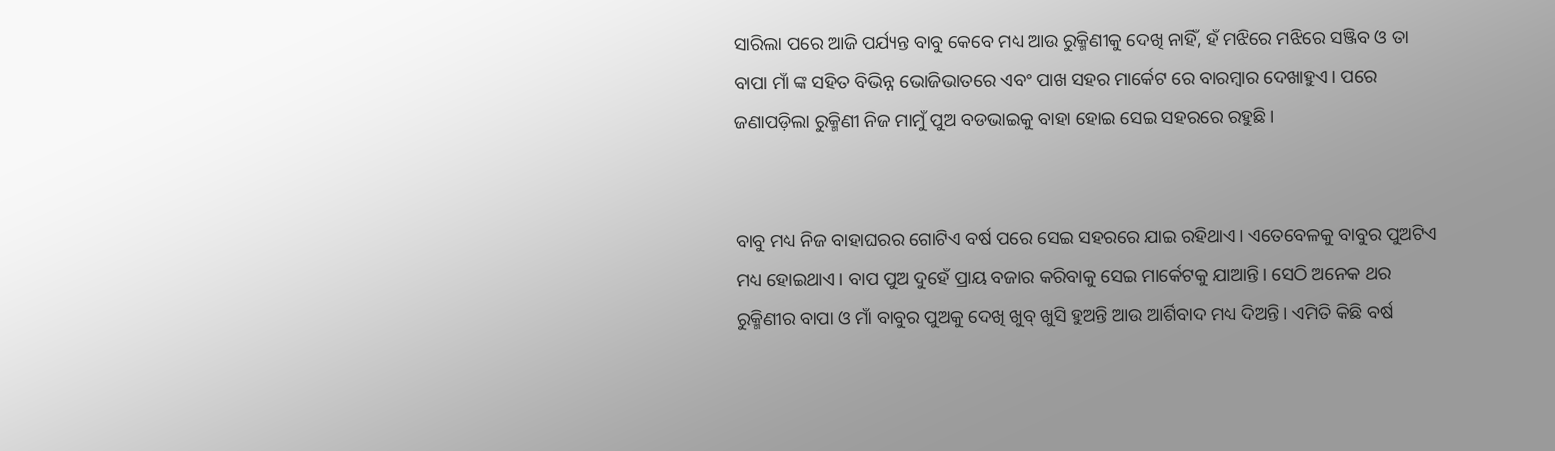ସାରିଲା ପରେ ଆଜି ପର୍ଯ୍ୟନ୍ତ ବାବୁ କେବେ ମଧ୍ୟ ଆଉ ରୁକ୍ମିଣୀକୁ ଦେଖି ନାହିଁ, ହଁ ମଝିରେ ମଝିରେ ସଞ୍ଜିବ ଓ ତା ବାପା ମାଁ ଙ୍କ ସହିତ ବିଭିନ୍ନ ଭୋଜିଭାତରେ ଏବଂ ପାଖ ସହର ମାର୍କେଟ ରେ ବାରମ୍ବାର ଦେଖାହୁଏ। ପରେ ଜଣାପଡ଼ିଲା ରୁକ୍ମିଣୀ ନିଜ ମାମୁଁ ପୁଅ ବଡଭାଇକୁ ବାହା ହୋଇ ସେଇ ସହରରେ ରହୁଛି।


ବାବୁ ମଧ୍ୟ ନିଜ ବାହାଘରର ଗୋଟିଏ ବର୍ଷ ପରେ ସେଇ ସହରରେ ଯାଇ ରହିଥାଏ। ଏତେବେଳକୁ ବାବୁର ପୁଅଟିଏ ମଧ୍ୟ ହୋଇଥାଏ। ବାପ ପୁଅ ଦୁହେଁ ପ୍ରାୟ ବଜାର କରିବାକୁ ସେଇ ମାର୍କେଟକୁ ଯାଆନ୍ତି। ସେଠି ଅନେକ ଥର ରୁକ୍ମିଣୀର ବାପା ଓ ମାଁ ବାବୁର ପୁଅକୁ ଦେଖି ଖୁବ୍ ଖୁସି ହୁଅନ୍ତି ଆଉ ଆର୍ଶିବାଦ ମଧ୍ୟ ଦିଅନ୍ତି। ଏମିତି କିଛି ବର୍ଷ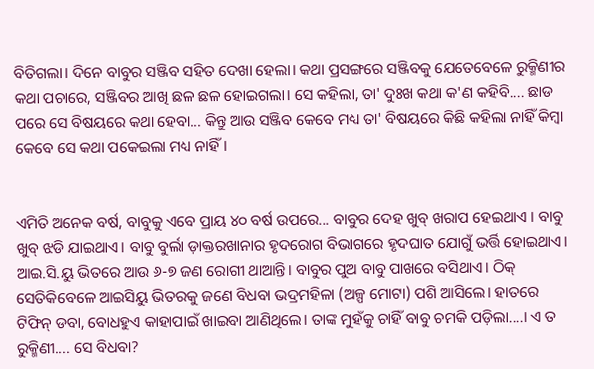ବିତିଗଲା। ଦିନେ ବାବୁର ସଞ୍ଜିବ ସହିତ ଦେଖା ହେଲା। କଥା ପ୍ରସଙ୍ଗରେ ସଞ୍ଜିବକୁ ଯେତେବେଳେ ରୁକ୍ମିଣୀର କଥା ପଚାରେ, ସଞ୍ଜିବର ଆଖି ଛଳ ଛଳ ହୋଇଗଲା। ସେ କହିଲା, ତା' ଦୁଃଖ କଥା କ'ଣ କହିବି.... ଛାଡ ପରେ ସେ ବିଷୟରେ କଥା ହେବା... କିନ୍ତୁ ଆଉ ସଞ୍ଜିବ କେବେ ମଧ୍ୟ ତା' ବିଷୟରେ କିଛି କହିଲା ନାହିଁ କିମ୍ବା କେବେ ସେ କଥା ପକେଇଲା ମଧ୍ୟ ନାହିଁ।


ଏମିତି ଅନେକ ବର୍ଷ, ବାବୁକୁ ଏବେ ପ୍ରାୟ ୪୦ ବର୍ଷ ଉପରେ... ବାବୁର ଦେହ ଖୁବ୍ ଖରାପ ହେଇଥାଏ । ବାବୁ ଖୁବ୍ ଝଡି ଯାଇଥାଏ। ବାବୁ ବୁର୍ଲା ଡ଼ାକ୍ତରଖାନାର ହୃଦରୋଗ ବିଭାଗରେ ହୃଦଘାତ ଯୋଗୁଁ ଭର୍ତ୍ତି ହୋଇଥାଏ। ଆଇ.ସି.ୟୁ ଭିତରେ ଆଉ ୬-୭ ଜଣ ରୋଗୀ ଥାଆନ୍ତି। ବାବୁର ପୁଅ ବାବୁ ପାଖରେ ବସିଥାଏ। ଠିକ୍ ସେତିକିବେଳେ ଆଇସିୟୁ ଭିତରକୁ ଜଣେ ବିଧବା ଭଦ୍ରମହିଳା (ଅଳ୍ପ ମୋଟା) ପଶି ଆସିଲେ। ହାତରେ ଟିଫିନ୍ ଡବା, ବୋଧହୁଏ କାହାପାଇଁ ଖାଇବା ଆଣିଥିଲେ। ତାଙ୍କ ମୁହଁକୁ ଚାହିଁ ବାବୁ ଚମକି ପଡ଼ିଲା....। ଏ ତ ରୁକ୍ମିଣୀ.... ସେ ବିଧବା?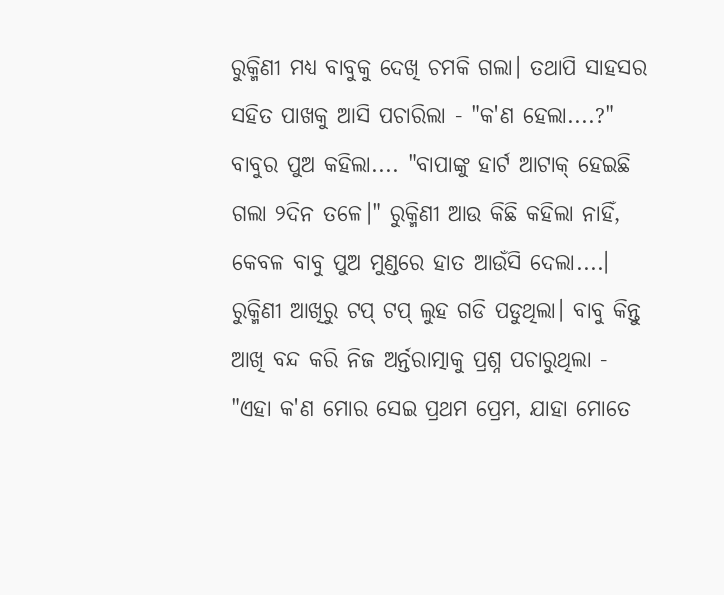ରୁକ୍ମିଣୀ ମଧ୍ୟ ବାବୁକୁ ଦେଖି ଚମକି ଗଲା। ତଥାପି ସାହସର ସହିତ ପାଖକୁ ଆସି ପଚାରିଲା - "କ'ଣ ହେଲା....?" ବାବୁର ପୁଅ କହିଲା.... "ବାପାଙ୍କୁ ହାର୍ଟ ଆଟାକ୍ ହେଇଛି ଗଲା ୨ଦିନ ତଳେ।" ରୁକ୍ମିଣୀ ଆଉ କିଛି କହିଲା ନାହିଁ, କେବଳ ବାବୁ ପୁଅ ମୁଣ୍ଡରେ ହାତ ଆଉଁସି ଦେଲା....। ରୁକ୍ମିଣୀ ଆଖିରୁ ଟପ୍ ଟପ୍ ଲୁହ ଗଡି ପଡୁଥିଲା। ବାବୁ କିନ୍ତୁ ଆଖି ବନ୍ଦ କରି ନିଜ ଅର୍ନ୍ତରାତ୍ମାକୁ ପ୍ରଶ୍ନ ପଚାରୁଥିଲା - "ଏହା କ'ଣ ମୋର ସେଇ ପ୍ରଥମ ପ୍ରେମ, ଯାହା ମୋତେ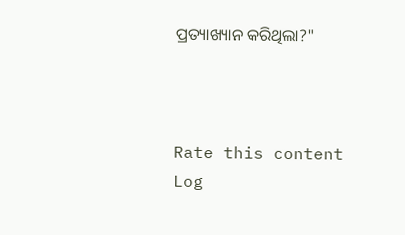ପ୍ରତ୍ୟାଖ୍ୟାନ କରିଥିଲା?"



Rate this content
Log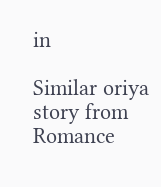in

Similar oriya story from Romance